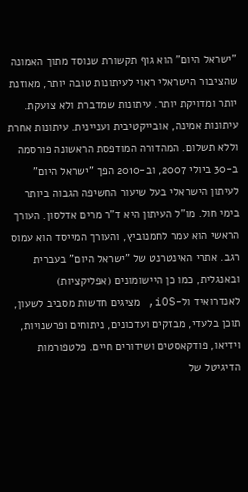"ישראל היום" הוא גוף תקשורת שנוסד מתוך האמונה שהציבור הישראלי ראוי לעיתונות טובה יותר, מאוזנת יותר ומדויקת יותר. עיתונות שמדברת ולא צועקת. עיתונות אמינה, אובייקטיבית ועניינית. עיתונות אחרת וללא תשלום. המהדורה המודפסת הראשונה פורסמה ב-30 ביולי 2007, וב-2010 הפך "ישראל היום" לעיתון הישראלי בעל שיעור החשיפה הגבוה ביותר בימי חול. מו"ל העיתון היא ד"ר מרים אדלסון. העורך הראשי הוא עמר לחמנוביץ, והעורך המייסד הוא עמוס רגב. אתרי האינטרנט של "ישראל היום" בעברית ובאנגלית, כמו כן היישומונים (אפליקציות) לאנדרואיד ול-iOS, מציגים חדשות מסביב לשעון, תוכן בלעדי, מבזקים ועדכונים, ניתוחים ופרשנויות, וידיאו, פודקאסטים ושידורים חיים. פלטפורמות הדיגיטל של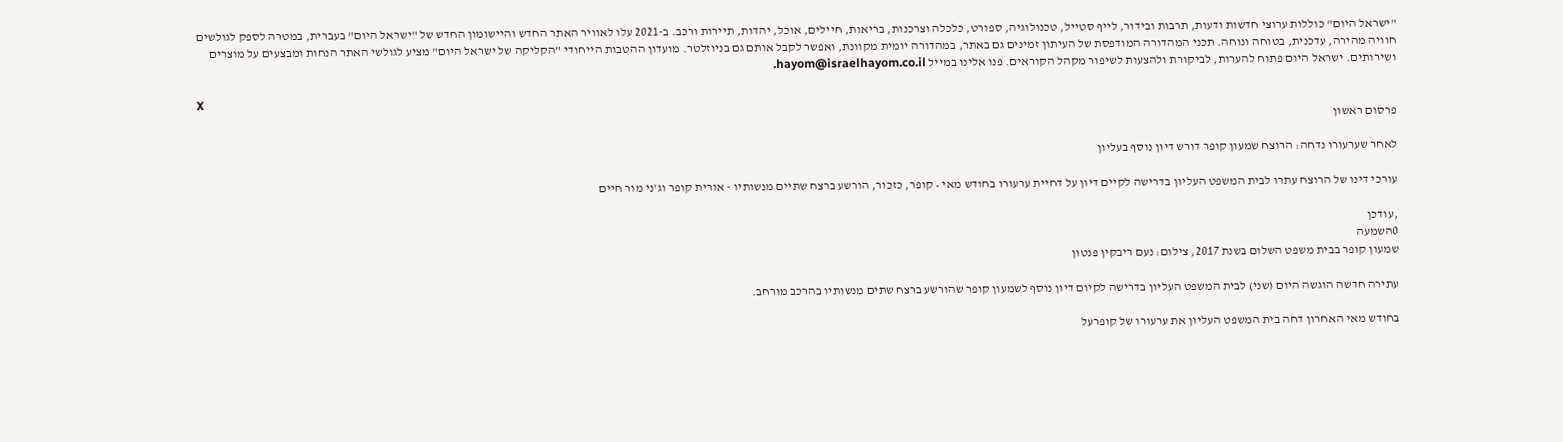"ישראל היום" כוללות ערוצי חדשות ודעות, תרבות ובידור, לייף סטייל, טכנולוגיה, ספורט, כלכלה וצרכנות, בריאות, חיילים, אוכל, יהדות, תיירות ורכב. ב-2021 עלו לאוויר האתר החדש והיישומון החדש של "ישראל היום" בעברית, במטרה לספק לגולשים חוויה מהירה, עדכנית, בטוחה ונוחה. תכני המהדורה המודפסת של העיתון זמינים גם באתר, במהדורה יומית מקוונת, ואפשר לקבל אותם גם בניוזלטר. מועדון ההטבות הייחודי "הקליקה של ישראל היום" מציע לגולשי האתר הנחות ומבצעים על מוצרים ושירותים. ישראל היום פתוח להערות, לביקורת ולהצעות לשיפור מקהל הקוראים. פנו אלינו במייל hayom@israelhayom.co.il.

X
פרסום ראשון

לאחר שערעורו נדחה: הרוצח שמעון קופר דורש דיון נוסף בעליון

עורכי דינו של הרוצח עתרו לבית המשפט העליון בדרישה לקיים דיון על דחיית ערעורו בחודש מאי • קופר, כזכור, הורשע ברצח שתיים מנשותיו - אורית קופר וג'ני מור חיים

,עודכן
0השמעה
שמעון קופר בבית משפט השלום בשנת 2017, צילום: נעם ריבקין פנטון

עתירה חדשה הוגשה היום (שני) לבית המשפט העליון בדרישה לקיום דיון נוסף לשמעון קופר שהורשע ברצח שתים מנשותיו בהרכב מורחב.

בחודש מאי האחרון דחה בית המשפט העליון את ערעורו של קופרעל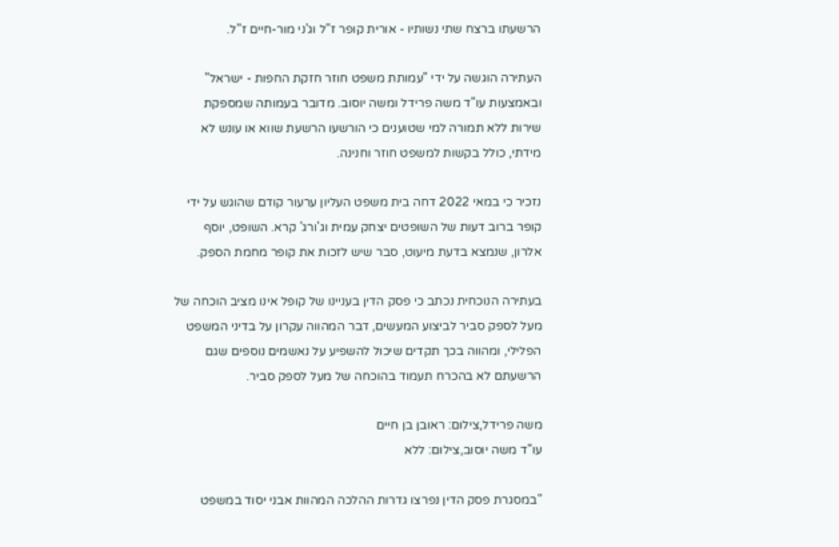הרשעתו ברצח שתי נשותיו - אורית קופר ז"ל וג'ני מור-חיים ז"ל.

העתירה הוגשה על ידי "עמותת משפט חוזר חזקת החפות - ישראל" ובאמצעות עו"ד משה פרידל ומשה יוסוב. מדובר בעמותה שמספקת שירות ללא תמורה למי שטוענים כי הורשעו הרשעת שווא או עונש לא מידתי, כולל בקשות למשפט חוזר וחנינה.

נזכיר כי במאי 2022 דחה בית משפט העליון ערעור קודם שהוגש על ידי קופר ברוב דעות של השופטים יצחק עמית וג'ורג' קרא. השופט, יוסף אלרון, שנמצא בדעת מיעוט, סבר שיש לזכות את קופר מחמת הספק.

בעתירה הנוכחית נכתב כי פסק הדין בעניינו של קופל אינו מציב הוכחה של מעל לספק סביר לביצוע המעשים, דבר המהווה עקרון על בדיני המשפט הפלילי, ומהווה בכך תקדים שיכול להשפיע על נאשמים נוספים שגם הרשעתם לא בהכרח תעמוד בהוכחה של מעל לספק סביר.

משה פרידל,צילום: ראובן בן חיים
עו"ד משה יוסוב,צילום: ללא

"במסגרת פסק הדין נפרצו גדרות ההלכה המהוות אבני יסוד במשפט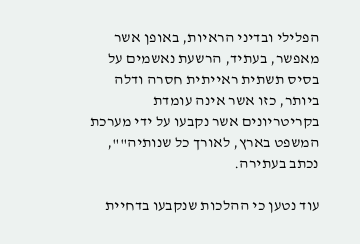הפלילי ובדיני הראיות, באופן אשר מאפשר, בעתיד, הרשעת נאשמים על בסיס תשתית ראייתית חסרה ודלה ביותר, כזו אשר אינה עומדת בקריטריונים אשר נקבעו על ידי מערכת המשפט בארץ, לאורך כל שנותיה"", נכתב בעתירה.

עוד נטען כי ההלכות שנקבעו בדחיית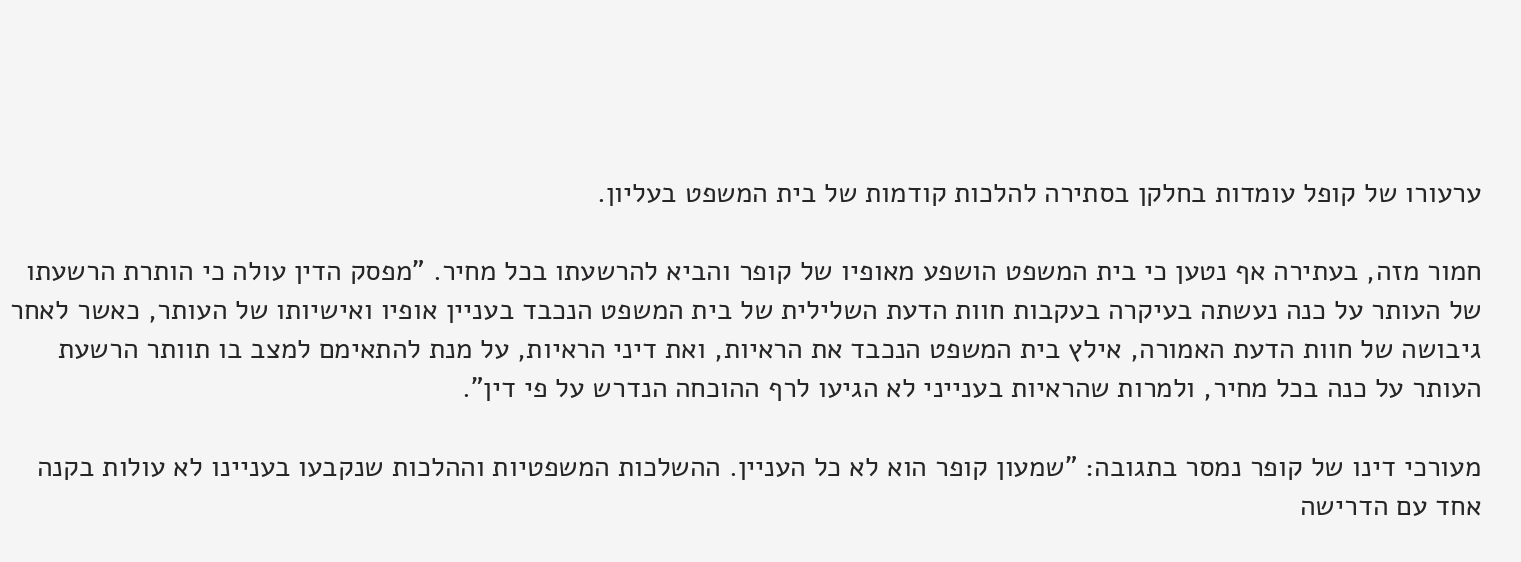ערעורו של קופל עומדות בחלקן בסתירה להלכות קודמות של בית המשפט בעליון.

חמור מזה, בעתירה אף נטען כי בית המשפט הושפע מאופיו של קופר והביא להרשעתו בכל מחיר. "מפסק הדין עולה כי הותרת הרשעתו של העותר על כנה נעשתה בעיקרה בעקבות חוות הדעת השלילית של בית המשפט הנכבד בעניין אופיו ואישיותו של העותר, כאשר לאחר גיבושה של חוות הדעת האמורה, אילץ בית המשפט הנכבד את הראיות, ואת דיני הראיות, על מנת להתאימם למצב בו תוותר הרשעת העותר על כנה בכל מחיר, ולמרות שהראיות בענייני לא הגיעו לרף ההוכחה הנדרש על פי דין".

מעורכי דינו של קופר נמסר בתגובה: "שמעון קופר הוא לא כל העניין. ההשלכות המשפטיות וההלכות שנקבעו בעניינו לא עולות בקנה אחד עם הדרישה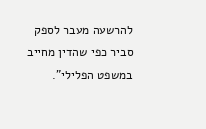להרשעה מעבר לספק סביר כפי שהדין מחייב במשפט הפלילי".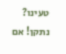טעינו? נתקן! אם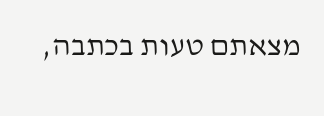מצאתם טעות בכתבה,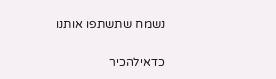נשמח שתשתפו אותנו

כדאילהכיר